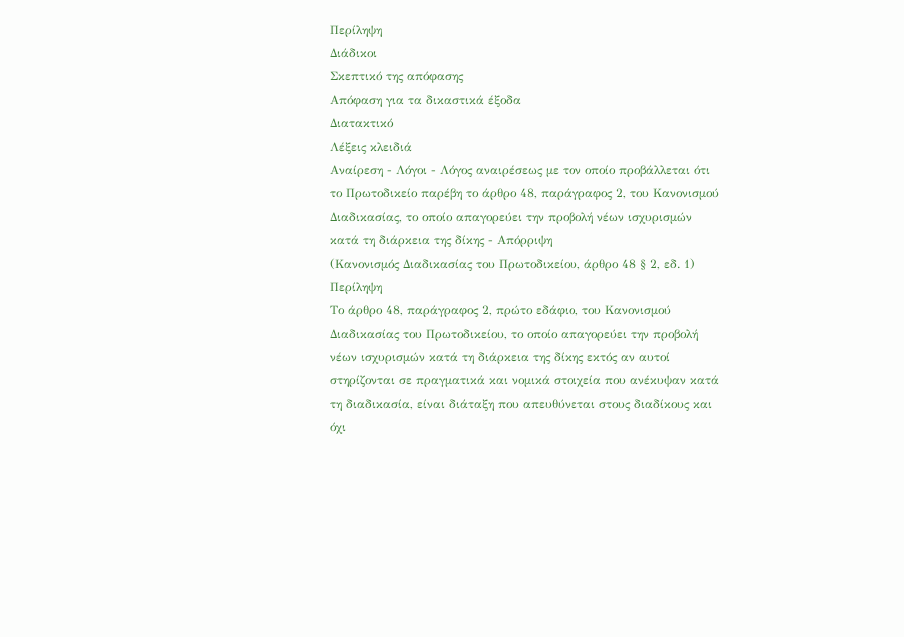Περίληψη
Διάδικοι
Σκεπτικό της απόφασης
Απόφαση για τα δικαστικά έξοδα
Διατακτικό
Λέξεις κλειδιά
Αναίρεση - Λόγοι - Λόγος αναιρέσεως με τον οποίο προβάλλεται ότι το Πρωτοδικείο παρέβη το άρθρο 48, παράγραφος 2, του Κανονισμού Διαδικασίας, το οποίο απαγορεύει την προβολή νέων ισχυρισμών κατά τη διάρκεια της δίκης - Απόρριψη
(Κανονισμός Διαδικασίας του Πρωτοδικείου, άρθρο 48 § 2, εδ. 1)
Περίληψη
Το άρθρο 48, παράγραφος 2, πρώτο εδάφιο, του Κανονισμού Διαδικασίας του Πρωτοδικείου, το οποίο απαγορεύει την προβολή νέων ισχυρισμών κατά τη διάρκεια της δίκης εκτός αν αυτοί στηρίζονται σε πραγματικά και νομικά στοιχεία που ανέκυψαν κατά τη διαδικασία, είναι διάταξη που απευθύνεται στους διαδίκους και όχι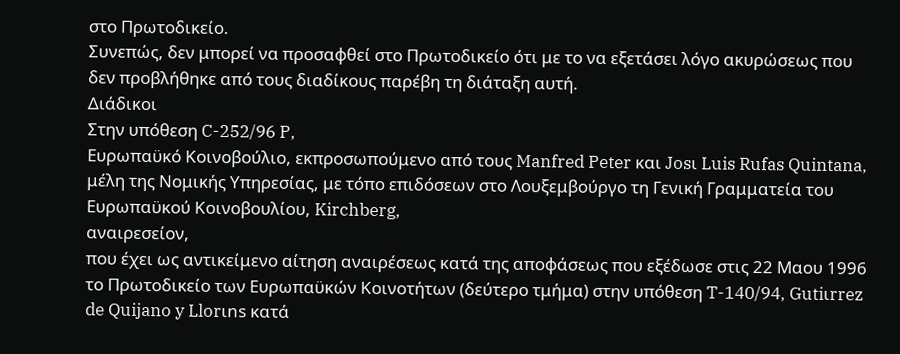στο Πρωτοδικείο.
Συνεπώς, δεν μπορεί να προσαφθεί στο Πρωτοδικείο ότι με το να εξετάσει λόγο ακυρώσεως που δεν προβλήθηκε από τους διαδίκους παρέβη τη διάταξη αυτή.
Διάδικοι
Στην υπόθεση C-252/96 P,
Ευρωπαϋκό Κοινοβούλιο, εκπροσωπούμενο από τους Manfred Peter και Josι Luis Rufas Quintana, μέλη της Νομικής Υπηρεσίας, με τόπο επιδόσεων στο Λουξεμβούργο τη Γενική Γραμματεία του Ευρωπαϋκού Κοινοβουλίου, Kirchberg,
αναιρεσείον,
που έχει ως αντικείμενο αίτηση αναιρέσεως κατά της αποφάσεως που εξέδωσε στις 22 Μαου 1996 το Πρωτοδικείο των Ευρωπαϋκών Κοινοτήτων (δεύτερο τμήμα) στην υπόθεση T-140/94, Gutiιrrez de Quijano y Llorιns κατά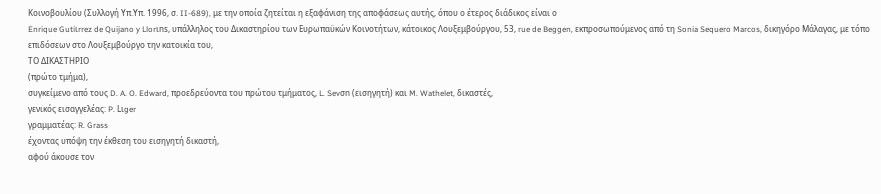Κοινοβουλίου (Συλλογή Υπ.Υπ. 1996, σ. II-689), με την οποία ζητείται η εξαφάνιση της αποφάσεως αυτής, όπου ο έτερος διάδικος είναι ο
Enrique Gutiιrrez de Quijano y Llorιns, υπάλληλος του Δικαστηρίου των Ευρωπαϋκών Κοινοτήτων, κάτοικος Λουξεμβούργου, 53, rue de Beggen, εκπροσωπούμενος από τη Sonia Sequero Marcos, δικηγόρο Μάλαγας, με τόπο επιδόσεων στο Λουξεμβούργο την κατοικία του,
ΤΟ ΔΙΚΑΣΤΗΡΙΟ
(πρώτο τμήμα),
συγκείμενο από τους D. A. O. Edward, προεδρεύοντα του πρώτου τμήματος, L. Sevσn (εισηγητή) και M. Wathelet, δικαστές,
γενικός εισαγγελέας: P. Lιger
γραμματέας: R. Grass
έχοντας υπόψη την έκθεση τoυ εισηγητή δικαστή,
αφού άκουσε τον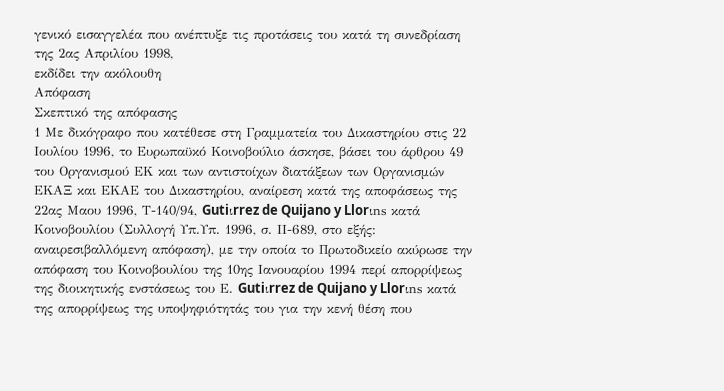γενικό εισαγγελέα που ανέπτυξε τις προτάσεις του κατά τη συνεδρίαση της 2ας Απριλίου 1998,
εκδίδει την ακόλουθη
Απόφαση
Σκεπτικό της απόφασης
1 Με δικόγραφο που κατέθεσε στη Γραμματεία του Δικαστηρίου στις 22 Ιουλίου 1996, το Ευρωπαϋκό Κοινοβούλιο άσκησε, βάσει του άρθρου 49 του Οργανισμού ΕΚ και των αντιστοίχων διατάξεων των Οργανισμών ΕΚΑΞ και ΕΚΑΕ του Δικαστηρίου, αναίρεση κατά της αποφάσεως της 22ας Μαου 1996, Τ-140/94, Gutiιrrez de Quijano y Llorιns κατά Κοινοβουλίου (Συλλογή Υπ.Υπ. 1996, σ. ΙΙ-689, στο εξής: αναιρεσιβαλλόμενη απόφαση), με την οποία το Πρωτοδικείο ακύρωσε την απόφαση του Κοινοβουλίου της 10ης Ιανουαρίου 1994 περί απορρίψεως της διοικητικής ενστάσεως του Ε. Gutiιrrez de Quijano y Llorιns κατά της απορρίψεως της υποψηφιότητάς του για την κενή θέση που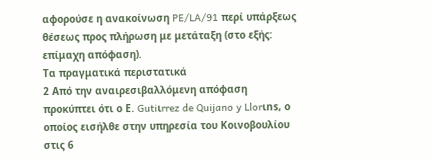αφορούσε η ανακοίνωση PE/LA/91 περί υπάρξεως θέσεως προς πλήρωση με μετάταξη (στο εξής: επίμαχη απόφαση).
Τα πραγματικά περιστατικά
2 Από την αναιρεσιβαλλόμενη απόφαση προκύπτει ότι ο Ε. Gutiιrrez de Quijano y Llorιns, ο οποίος εισήλθε στην υπηρεσία του Κοινοβουλίου στις 6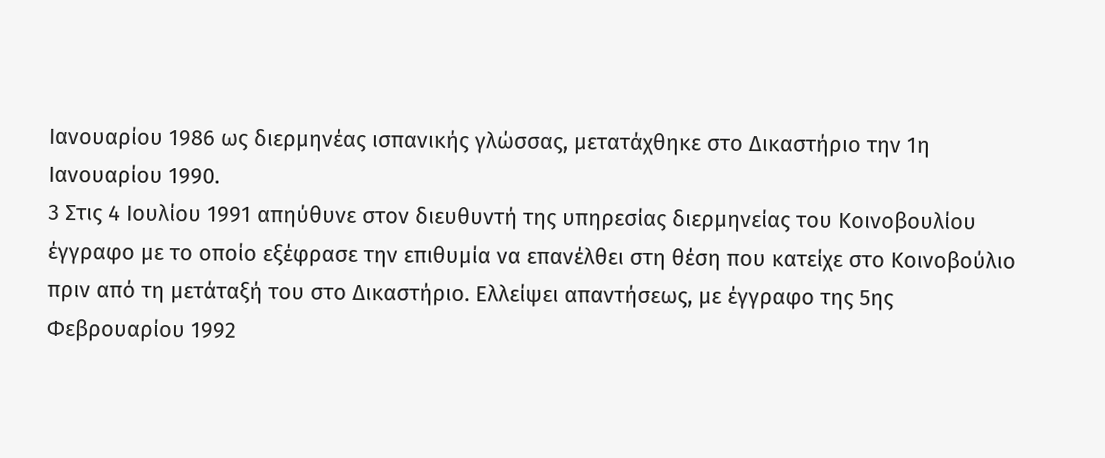Ιανουαρίου 1986 ως διερμηνέας ισπανικής γλώσσας, μετατάχθηκε στο Δικαστήριο την 1η Ιανουαρίου 1990.
3 Στις 4 Ιουλίου 1991 απηύθυνε στον διευθυντή της υπηρεσίας διερμηνείας του Κοινοβουλίου έγγραφο με το οποίο εξέφρασε την επιθυμία να επανέλθει στη θέση που κατείχε στο Κοινοβούλιο πριν από τη μετάταξή του στο Δικαστήριο. Ελλείψει απαντήσεως, με έγγραφο της 5ης Φεβρουαρίου 1992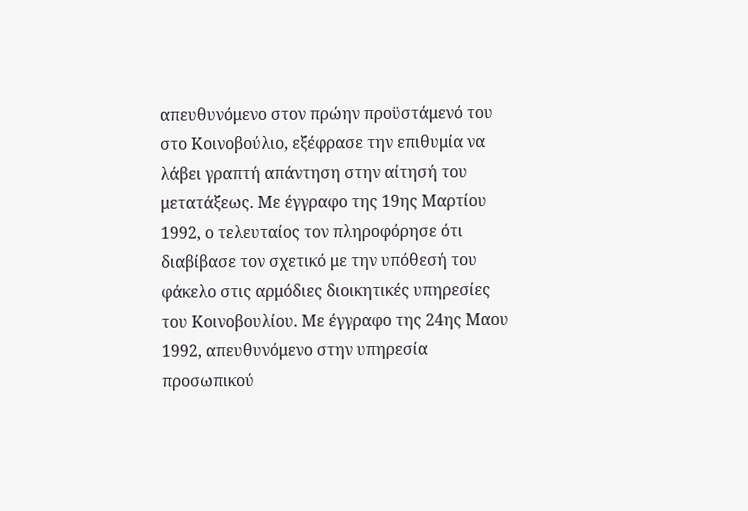απευθυνόμενο στον πρώην προϋστάμενό του στο Κοινοβούλιο, εξέφρασε την επιθυμία να λάβει γραπτή απάντηση στην αίτησή του μετατάξεως. Με έγγραφο της 19ης Μαρτίου 1992, ο τελευταίος τον πληροφόρησε ότι διαβίβασε τον σχετικό με την υπόθεσή του φάκελο στις αρμόδιες διοικητικές υπηρεσίες του Κοινοβουλίου. Με έγγραφο της 24ης Μαου 1992, απευθυνόμενο στην υπηρεσία προσωπικού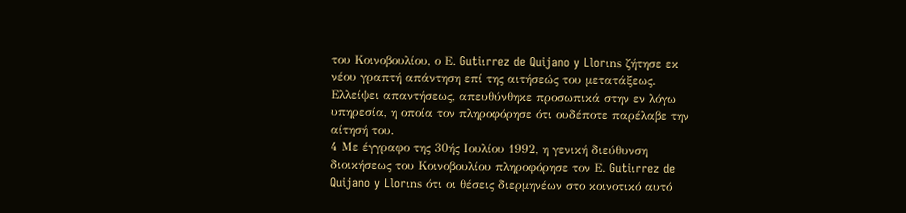του Κοινοβουλίου, ο Ε. Gutiιrrez de Quijano y Llorιns ζήτησε εκ νέου γραπτή απάντηση επί της αιτήσεώς του μετατάξεως. Ελλείψει απαντήσεως, απευθύνθηκε προσωπικά στην εν λόγω υπηρεσία, η οποία τον πληροφόρησε ότι ουδέποτε παρέλαβε την αίτησή του.
4 Με έγγραφο της 30ής Ιουλίου 1992, η γενική διεύθυνση διοικήσεως του Κοινοβουλίου πληροφόρησε τον Ε. Gutiιrrez de Quijano y Llorιns ότι οι θέσεις διερμηνέων στο κοινοτικό αυτό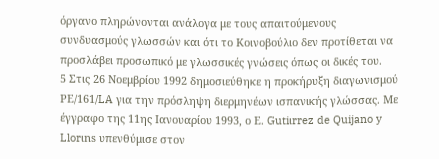όργανο πληρώνονται ανάλογα με τους απαιτούμενους συνδυασμούς γλωσσών και ότι το Κοινοβούλιο δεν προτίθεται να προσλάβει προσωπικό με γλωσσικές γνώσεις όπως οι δικές του.
5 Στις 26 Νοεμβρίου 1992 δημοσιεύθηκε η προκήρυξη διαγωνισμού ΡΕ/161/LA για την πρόσληψη διερμηνέων ισπανικής γλώσσας. Με έγγραφο της 11ης Ιανουαρίου 1993, ο Ε. Gutiιrrez de Quijano y Llorιns υπενθύμισε στον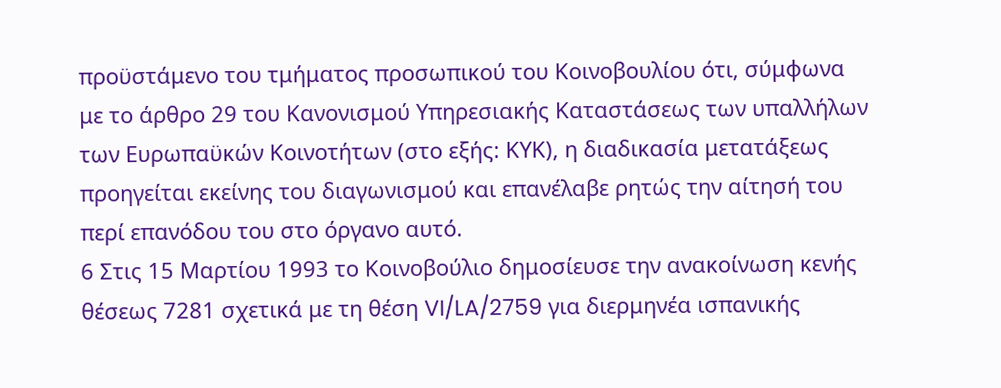προϋστάμενο του τμήματος προσωπικού του Κοινοβουλίου ότι, σύμφωνα με το άρθρο 29 του Κανονισμού Υπηρεσιακής Καταστάσεως των υπαλλήλων των Ευρωπαϋκών Κοινοτήτων (στο εξής: ΚΥΚ), η διαδικασία μετατάξεως προηγείται εκείνης του διαγωνισμού και επανέλαβε ρητώς την αίτησή του περί επανόδου του στο όργανο αυτό.
6 Στις 15 Μαρτίου 1993 το Κοινοβούλιο δημοσίευσε την ανακοίνωση κενής θέσεως 7281 σχετικά με τη θέση VI/LA/2759 για διερμηνέα ισπανικής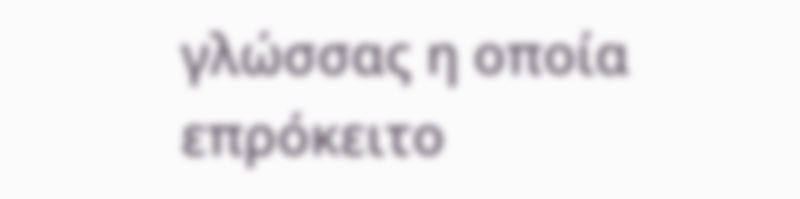γλώσσας η οποία επρόκειτο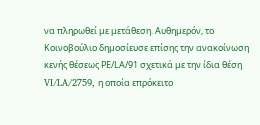να πληρωθεί με μετάθεση. Αυθημερόν, το Κοινοβούλιο δημοσίευσε επίσης την ανακοίνωση κενής θέσεως ΡΕ/LΑ/91 σχετικά με την ίδια θέση VI/LA/2759, η οποία επρόκειτο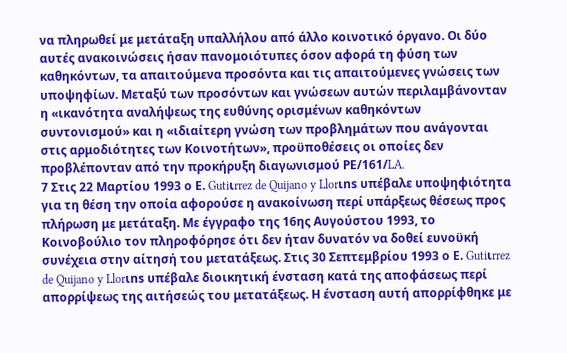να πληρωθεί με μετάταξη υπαλλήλου από άλλο κοινοτικό όργανο. Οι δύο αυτές ανακοινώσεις ήσαν πανομοιότυπες όσον αφορά τη φύση των καθηκόντων, τα απαιτούμενα προσόντα και τις απαιτούμενες γνώσεις των υποψηφίων. Μεταξύ των προσόντων και γνώσεων αυτών περιλαμβάνονταν η «ικανότητα αναλήψεως της ευθύνης ορισμένων καθηκόντων συντονισμού» και η «ιδιαίτερη γνώση των προβλημάτων που ανάγονται στις αρμοδιότητες των Κοινοτήτων», προϋποθέσεις οι οποίες δεν προβλέπονταν από την προκήρυξη διαγωνισμού ΡΕ/161/LA.
7 Στις 22 Μαρτίου 1993 ο Ε. Gutiιrrez de Quijano y Llorιns υπέβαλε υποψηφιότητα για τη θέση την οποία αφορούσε η ανακοίνωση περί υπάρξεως θέσεως προς πλήρωση με μετάταξη. Με έγγραφο της 16ης Αυγούστου 1993, το Κοινοβούλιο τον πληροφόρησε ότι δεν ήταν δυνατόν να δοθεί ευνοϋκή συνέχεια στην αίτησή του μετατάξεως. Στις 30 Σεπτεμβρίου 1993 ο Ε. Gutiιrrez de Quijano y Llorιns υπέβαλε διοικητική ένσταση κατά της αποφάσεως περί απορρίψεως της αιτήσεώς του μετατάξεως. Η ένσταση αυτή απορρίφθηκε με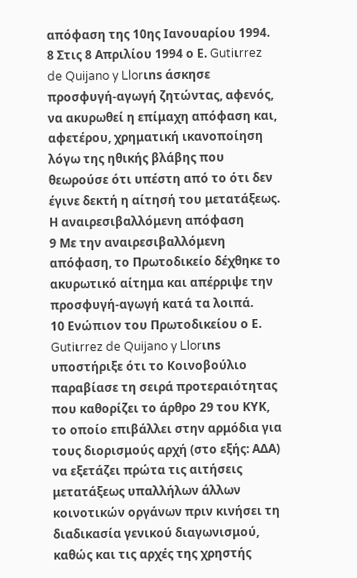απόφαση της 10ης Ιανουαρίου 1994.
8 Στις 8 Απριλίου 1994 ο Ε. Gutiιrrez de Quijano y Llorιns άσκησε προσφυγή-αγωγή ζητώντας, αφενός, να ακυρωθεί η επίμαχη απόφαση και, αφετέρου, χρηματική ικανοποίηση λόγω της ηθικής βλάβης που θεωρούσε ότι υπέστη από το ότι δεν έγινε δεκτή η αίτησή του μετατάξεως.
Η αναιρεσιβαλλόμενη απόφαση
9 Με την αναιρεσιβαλλόμενη απόφαση, το Πρωτοδικείο δέχθηκε το ακυρωτικό αίτημα και απέρριψε την προσφυγή-αγωγή κατά τα λοιπά.
10 Ενώπιον του Πρωτοδικείου ο Ε. Gutiιrrez de Quijano y Llorιns υποστήριξε ότι το Κοινοβούλιο παραβίασε τη σειρά προτεραιότητας που καθορίζει το άρθρο 29 του ΚΥΚ, το οποίο επιβάλλει στην αρμόδια για τους διορισμούς αρχή (στο εξής: ΑΔΑ) να εξετάζει πρώτα τις αιτήσεις μετατάξεως υπαλλήλων άλλων κοινοτικών οργάνων πριν κινήσει τη διαδικασία γενικού διαγωνισμού, καθώς και τις αρχές της χρηστής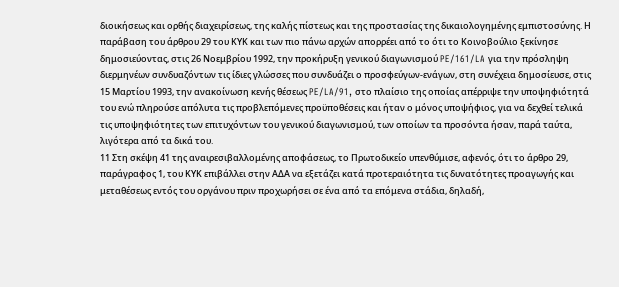διοικήσεως και ορθής διαχειρίσεως, της καλής πίστεως και της προστασίας της δικαιολογημένης εμπιστοσύνης. Η παράβαση του άρθρου 29 του ΚΥΚ και των πιο πάνω αρχών απορρέει από το ότι το Κοινοβούλιο ξεκίνησε δημοσιεύοντας, στις 26 Νοεμβρίου 1992, την προκήρυξη γενικού διαγωνισμού PE/161/LA για την πρόσληψη διερμηνέων συνδυαζόντων τις ίδιες γλώσσες που συνδυάζει ο προσφεύγων-ενάγων, στη συνέχεια δημοσίευσε, στις 15 Μαρτίου 1993, την ανακοίνωση κενής θέσεως PE/LA/91, στο πλαίσιο της οποίας απέρριψε την υποψηφιότητά του ενώ πληρούσε απόλυτα τις προβλεπόμενες προϋποθέσεις και ήταν ο μόνος υποψήφιος, για να δεχθεί τελικά τις υποψηφιότητες των επιτυχόντων του γενικού διαγωνισμού, των οποίων τα προσόντα ήσαν, παρά ταύτα, λιγότερα από τα δικά του.
11 Στη σκέψη 41 της αναιρεσιβαλλομένης αποφάσεως, το Πρωτοδικείο υπενθύμισε, αφενός, ότι το άρθρο 29, παράγραφος 1, του ΚΥΚ επιβάλλει στην ΑΔΑ να εξετάζει κατά προτεραιότητα τις δυνατότητες προαγωγής και μεταθέσεως εντός του οργάνου πριν προχωρήσει σε ένα από τα επόμενα στάδια, δηλαδή,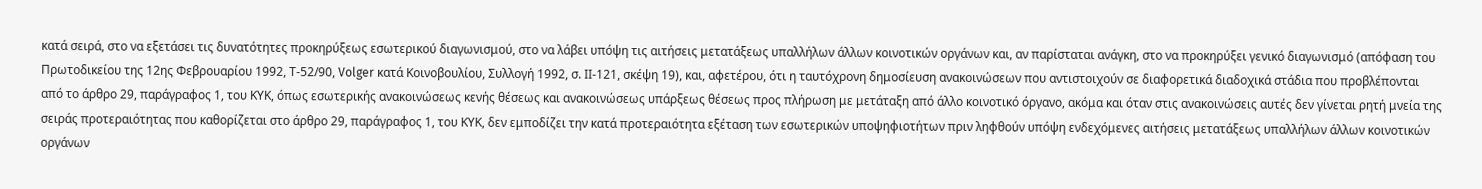κατά σειρά, στο να εξετάσει τις δυνατότητες προκηρύξεως εσωτερικού διαγωνισμού, στο να λάβει υπόψη τις αιτήσεις μετατάξεως υπαλλήλων άλλων κοινοτικών οργάνων και, αν παρίσταται ανάγκη, στο να προκηρύξει γενικό διαγωνισμό (απόφαση του Πρωτοδικείου της 12ης Φεβρουαρίου 1992, Τ-52/90, Volger κατά Κοινοβουλίου, Συλλογή 1992, σ. ΙΙ-121, σκέψη 19), και, αφετέρου, ότι η ταυτόχρονη δημοσίευση ανακοινώσεων που αντιστοιχούν σε διαφορετικά διαδοχικά στάδια που προβλέπονται από το άρθρο 29, παράγραφος 1, του ΚΥΚ, όπως εσωτερικής ανακοινώσεως κενής θέσεως και ανακοινώσεως υπάρξεως θέσεως προς πλήρωση με μετάταξη από άλλο κοινοτικό όργανο, ακόμα και όταν στις ανακοινώσεις αυτές δεν γίνεται ρητή μνεία της σειράς προτεραιότητας που καθορίζεται στο άρθρο 29, παράγραφος 1, του ΚΥΚ, δεν εμποδίζει την κατά προτεραιότητα εξέταση των εσωτερικών υποψηφιοτήτων πριν ληφθούν υπόψη ενδεχόμενες αιτήσεις μετατάξεως υπαλλήλων άλλων κοινοτικών οργάνων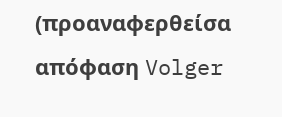(προαναφερθείσα απόφαση Volger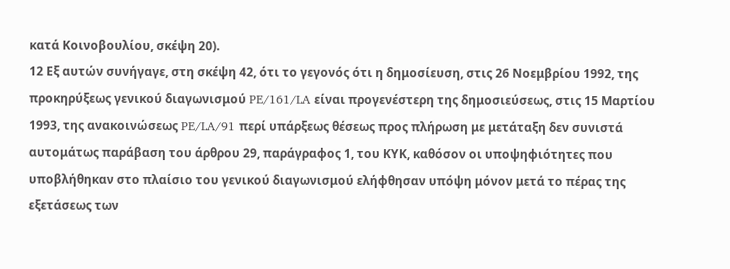κατά Κοινοβουλίου, σκέψη 20).
12 Εξ αυτών συνήγαγε, στη σκέψη 42, ότι το γεγονός ότι η δημοσίευση, στις 26 Νοεμβρίου 1992, της προκηρύξεως γενικού διαγωνισμού PE/161/LA είναι προγενέστερη της δημοσιεύσεως, στις 15 Μαρτίου 1993, της ανακοινώσεως PE/LA/91 περί υπάρξεως θέσεως προς πλήρωση με μετάταξη δεν συνιστά αυτομάτως παράβαση του άρθρου 29, παράγραφος 1, του ΚΥΚ, καθόσον οι υποψηφιότητες που υποβλήθηκαν στο πλαίσιο του γενικού διαγωνισμού ελήφθησαν υπόψη μόνον μετά το πέρας της εξετάσεως των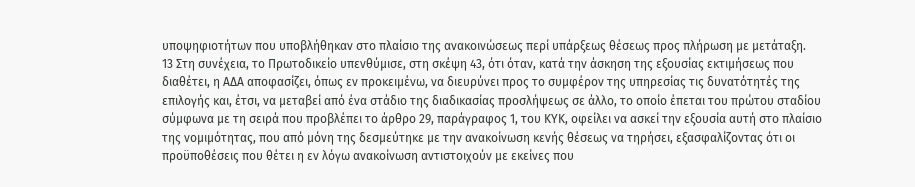υποψηφιοτήτων που υποβλήθηκαν στο πλαίσιο της ανακοινώσεως περί υπάρξεως θέσεως προς πλήρωση με μετάταξη.
13 Στη συνέχεια, το Πρωτοδικείο υπενθύμισε, στη σκέψη 43, ότι όταν, κατά την άσκηση της εξουσίας εκτιμήσεως που διαθέτει, η ΑΔΑ αποφασίζει, όπως εν προκειμένω, να διευρύνει προς το συμφέρον της υπηρεσίας τις δυνατότητές της επιλογής και, έτσι, να μεταβεί από ένα στάδιο της διαδικασίας προσλήψεως σε άλλο, το οποίο έπεται του πρώτου σταδίου σύμφωνα με τη σειρά που προβλέπει το άρθρο 29, παράγραφος 1, του ΚΥΚ, οφείλει να ασκεί την εξουσία αυτή στο πλαίσιο της νομιμότητας, που από μόνη της δεσμεύτηκε με την ανακοίνωση κενής θέσεως να τηρήσει, εξασφαλίζοντας ότι οι προϋποθέσεις που θέτει η εν λόγω ανακοίνωση αντιστοιχούν με εκείνες που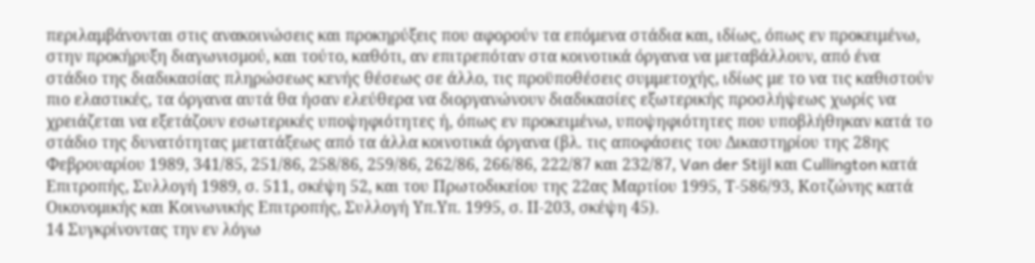περιλαμβάνονται στις ανακοινώσεις και προκηρύξεις που αφορούν τα επόμενα στάδια και, ιδίως, όπως εν προκειμένω, στην προκήρυξη διαγωνισμού, και τούτο, καθότι, αν επιτρεπόταν στα κοινοτικά όργανα να μεταβάλλουν, από ένα στάδιο της διαδικασίας πληρώσεως κενής θέσεως σε άλλο, τις προϋποθέσεις συμμετοχής, ιδίως με το να τις καθιστούν πιο ελαστικές, τα όργανα αυτά θα ήσαν ελεύθερα να διοργανώνουν διαδικασίες εξωτερικής προσλήψεως χωρίς να χρειάζεται να εξετάζουν εσωτερικές υποψηφιότητες ή, όπως εν προκειμένω, υποψηφιότητες που υποβλήθηκαν κατά το στάδιο της δυνατότητας μετατάξεως από τα άλλα κοινοτικά όργανα (βλ. τις αποφάσεις του Δικαστηρίου της 28ης Φεβρουαρίου 1989, 341/85, 251/86, 258/86, 259/86, 262/86, 266/86, 222/87 και 232/87, Van der Stijl και Cullington κατά Επιτροπής, Συλλογή 1989, σ. 511, σκέψη 52, και του Πρωτοδικείου της 22ας Μαρτίου 1995, Τ-586/93, Κοτζώνης κατά Οικονομικής και Κοινωνικής Επιτροπής, Συλλογή Υπ.Υπ. 1995, σ. ΙΙ-203, σκέψη 45).
14 Συγκρίνοντας την εν λόγω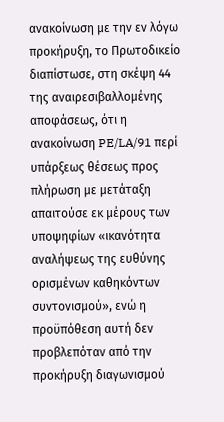ανακοίνωση με την εν λόγω προκήρυξη, το Πρωτοδικείο διαπίστωσε, στη σκέψη 44 της αναιρεσιβαλλομένης αποφάσεως, ότι η ανακοίνωση PE/LA/91 περί υπάρξεως θέσεως προς πλήρωση με μετάταξη απαιτούσε εκ μέρους των υποψηφίων «ικανότητα αναλήψεως της ευθύνης ορισμένων καθηκόντων συντονισμού», ενώ η προϋπόθεση αυτή δεν προβλεπόταν από την προκήρυξη διαγωνισμού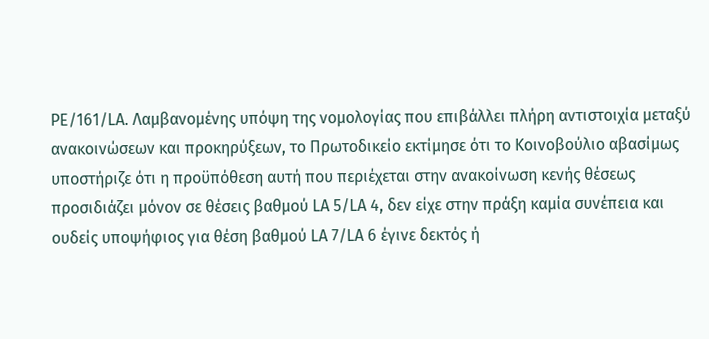PE/161/LA. Λαμβανομένης υπόψη της νομολογίας που επιβάλλει πλήρη αντιστοιχία μεταξύ ανακοινώσεων και προκηρύξεων, το Πρωτοδικείο εκτίμησε ότι το Κοινοβούλιο αβασίμως υποστήριζε ότι η προϋπόθεση αυτή που περιέχεται στην ανακοίνωση κενής θέσεως προσιδιάζει μόνον σε θέσεις βαθμού LA 5/LA 4, δεν είχε στην πράξη καμία συνέπεια και ουδείς υποψήφιος για θέση βαθμού LA 7/LA 6 έγινε δεκτός ή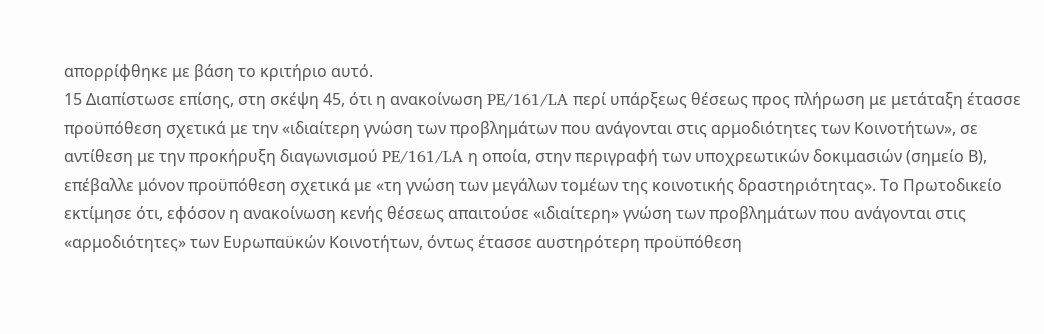απορρίφθηκε με βάση το κριτήριο αυτό.
15 Διαπίστωσε επίσης, στη σκέψη 45, ότι η ανακοίνωση PE/161/LA περί υπάρξεως θέσεως προς πλήρωση με μετάταξη έτασσε προϋπόθεση σχετικά με την «ιδιαίτερη γνώση των προβλημάτων που ανάγονται στις αρμοδιότητες των Κοινοτήτων», σε αντίθεση με την προκήρυξη διαγωνισμού PE/161/LA η οποία, στην περιγραφή των υποχρεωτικών δοκιμασιών (σημείο Β), επέβαλλε μόνον προϋπόθεση σχετικά με «τη γνώση των μεγάλων τομέων της κοινοτικής δραστηριότητας». Το Πρωτοδικείο εκτίμησε ότι, εφόσον η ανακοίνωση κενής θέσεως απαιτούσε «ιδιαίτερη» γνώση των προβλημάτων που ανάγονται στις «αρμοδιότητες» των Ευρωπαϋκών Κοινοτήτων, όντως έτασσε αυστηρότερη προϋπόθεση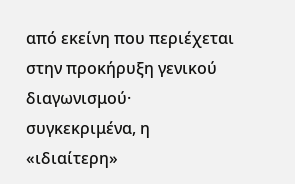από εκείνη που περιέχεται στην προκήρυξη γενικού διαγωνισμού· συγκεκριμένα, η «ιδιαίτερη»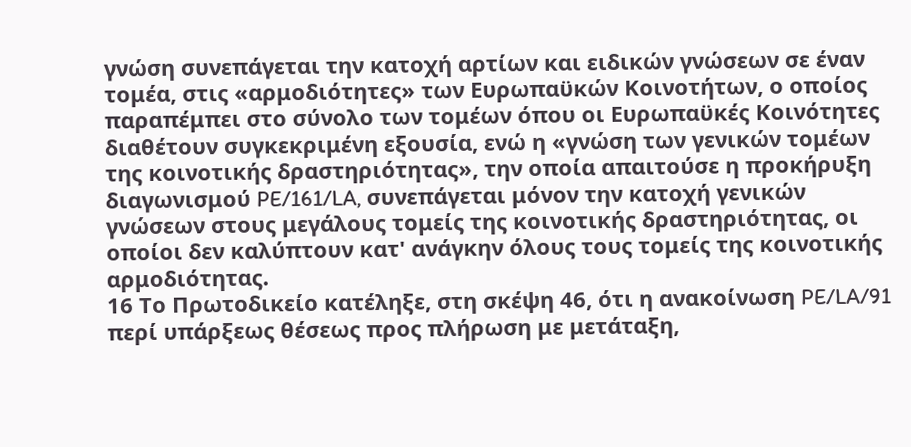γνώση συνεπάγεται την κατοχή αρτίων και ειδικών γνώσεων σε έναν τομέα, στις «αρμοδιότητες» των Ευρωπαϋκών Κοινοτήτων, ο οποίος παραπέμπει στο σύνολο των τομέων όπου οι Ευρωπαϋκές Κοινότητες διαθέτουν συγκεκριμένη εξουσία, ενώ η «γνώση των γενικών τομέων της κοινοτικής δραστηριότητας», την οποία απαιτούσε η προκήρυξη διαγωνισμού PE/161/LA, συνεπάγεται μόνον την κατοχή γενικών γνώσεων στους μεγάλους τομείς της κοινοτικής δραστηριότητας, οι οποίοι δεν καλύπτουν κατ' ανάγκην όλους τους τομείς της κοινοτικής αρμοδιότητας.
16 Το Πρωτοδικείο κατέληξε, στη σκέψη 46, ότι η ανακοίνωση PE/LA/91 περί υπάρξεως θέσεως προς πλήρωση με μετάταξη,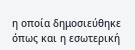η οποία δημοσιεύθηκε όπως και η εσωτερική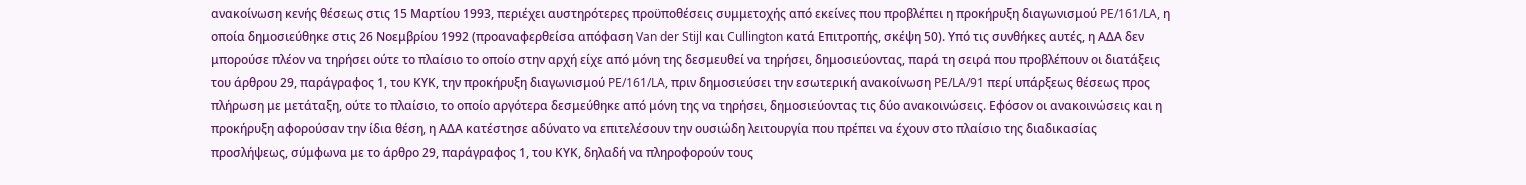ανακοίνωση κενής θέσεως στις 15 Μαρτίου 1993, περιέχει αυστηρότερες προϋποθέσεις συμμετοχής από εκείνες που προβλέπει η προκήρυξη διαγωνισμού PE/161/LA, η οποία δημοσιεύθηκε στις 26 Νοεμβρίου 1992 (προαναφερθείσα απόφαση Van der Stijl και Cullington κατά Επιτροπής, σκέψη 50). Υπό τις συνθήκες αυτές, η ΑΔΑ δεν μπορούσε πλέον να τηρήσει ούτε το πλαίσιο το οποίο στην αρχή είχε από μόνη της δεσμευθεί να τηρήσει, δημοσιεύοντας, παρά τη σειρά που προβλέπουν οι διατάξεις του άρθρου 29, παράγραφος 1, του ΚΥΚ, την προκήρυξη διαγωνισμού PE/161/LA, πριν δημοσιεύσει την εσωτερική ανακοίνωση PE/LA/91 περί υπάρξεως θέσεως προς πλήρωση με μετάταξη, ούτε το πλαίσιο, το οποίο αργότερα δεσμεύθηκε από μόνη της να τηρήσει, δημοσιεύοντας τις δύο ανακοινώσεις. Εφόσον οι ανακοινώσεις και η προκήρυξη αφορούσαν την ίδια θέση, η ΑΔΑ κατέστησε αδύνατο να επιτελέσουν την ουσιώδη λειτουργία που πρέπει να έχουν στο πλαίσιο της διαδικασίας προσλήψεως, σύμφωνα με το άρθρο 29, παράγραφος 1, του ΚΥΚ, δηλαδή να πληροφορούν τους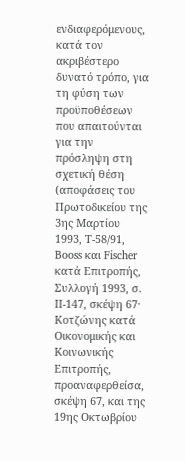ενδιαφερόμενους, κατά τον ακριβέστερο δυνατό τρόπο, για τη φύση των προϋποθέσεων που απαιτούνται για την πρόσληψη στη σχετική θέση (αποφάσεις του Πρωτοδικείου της 3ης Μαρτίου 1993, Τ-58/91, Booss και Fischer κατά Επιτροπής, Συλλογή 1993, σ. ΙΙ-147, σκέψη 67· Κοτζώνης κατά Οικονομικής και Κοινωνικής Επιτροπής, προαναφερθείσα, σκέψη 67, και της 19ης Οκτωβρίου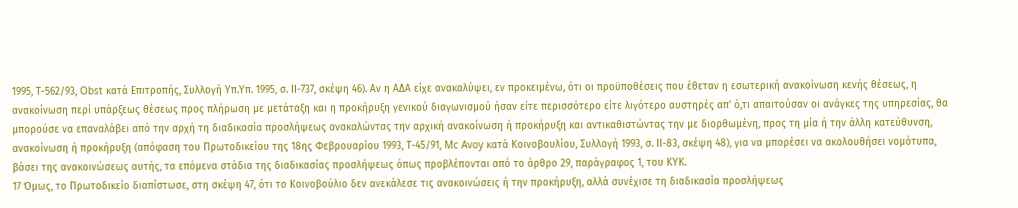1995, Τ-562/93, Obst κατά Επιτροπής, Συλλογή Υπ.Υπ. 1995, σ. ΙΙ-737, σκέψη 46). Αν η ΑΔΑ είχε ανακαλύψει, εν προκειμένω, ότι οι προϋποθέσεις που έθεταν η εσωτερική ανακοίνωση κενής θέσεως, η ανακοίνωση περί υπάρξεως θέσεως προς πλήρωση με μετάταξη και η προκήρυξη γενικού διαγωνισμού ήσαν είτε περισσότερο είτε λιγότερο αυστηρές απ' ό,τι απαιτούσαν οι ανάγκες της υπηρεσίας, θα μπορούσε να επαναλάβει από την αρχή τη διαδικασία προσλήψεως ανακαλώντας την αρχική ανακοίνωση ή προκήρυξη και αντικαθιστώντας την με διορθωμένη, προς τη μία ή την άλλη κατεύθυνση, ανακοίνωση ή προκήρυξη (απόφαση του Πρωτοδικείου της 18ης Φεβρουαρίου 1993, Τ-45/91, Mc Avoy κατά Κοινοβουλίου, Συλλογή 1993, σ. ΙΙ-83, σκέψη 48), για να μπορέσει να ακολουθήσει νομότυπα, βάσει της ανακοινώσεως αυτής, τα επόμενα στάδια της διαδικασίας προσλήψεως όπως προβλέπονται από το άρθρο 29, παράγραφος 1, του ΚΥΚ.
17 Όμως, το Πρωτοδικείο διαπίστωσε, στη σκέψη 47, ότι το Κοινοβούλιο δεν ανεκάλεσε τις ανακοινώσεις ή την προκήρυξη, αλλά συνέχισε τη διαδικασία προσλήψεως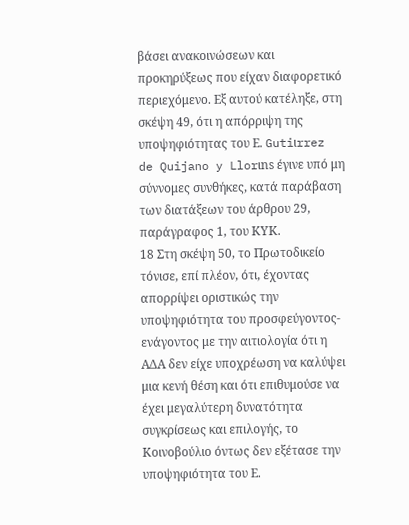βάσει ανακοινώσεων και προκηρύξεως που είχαν διαφορετικό περιεχόμενο. Εξ αυτού κατέληξε, στη σκέψη 49, ότι η απόρριψη της υποψηφιότητας του Ε. Gutiιrrez de Quijano y Llorιns έγινε υπό μη σύννομες συνθήκες, κατά παράβαση των διατάξεων του άρθρου 29, παράγραφος 1, του ΚΥΚ.
18 Στη σκέψη 50, το Πρωτοδικείο τόνισε, επί πλέον, ότι, έχοντας απορρίψει οριστικώς την υποψηφιότητα του προσφεύγοντος-ενάγοντος με την αιτιολογία ότι η ΑΔΑ δεν είχε υποχρέωση να καλύψει μια κενή θέση και ότι επιθυμούσε να έχει μεγαλύτερη δυνατότητα συγκρίσεως και επιλογής, το Κοινοβούλιο όντως δεν εξέτασε την υποψηφιότητα του Ε.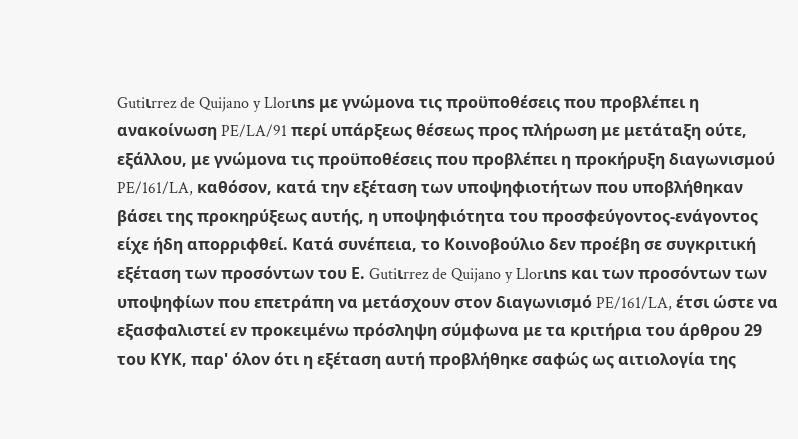Gutiιrrez de Quijano y Llorιns με γνώμονα τις προϋποθέσεις που προβλέπει η ανακοίνωση PE/LA/91 περί υπάρξεως θέσεως προς πλήρωση με μετάταξη ούτε, εξάλλου, με γνώμονα τις προϋποθέσεις που προβλέπει η προκήρυξη διαγωνισμού PE/161/LA, καθόσον, κατά την εξέταση των υποψηφιοτήτων που υποβλήθηκαν βάσει της προκηρύξεως αυτής, η υποψηφιότητα του προσφεύγοντος-ενάγοντος είχε ήδη απορριφθεί. Κατά συνέπεια, το Κοινοβούλιο δεν προέβη σε συγκριτική εξέταση των προσόντων του Ε. Gutiιrrez de Quijano y Llorιns και των προσόντων των υποψηφίων που επετράπη να μετάσχουν στον διαγωνισμό PE/161/LA, έτσι ώστε να εξασφαλιστεί εν προκειμένω πρόσληψη σύμφωνα με τα κριτήρια του άρθρου 29 του ΚΥΚ, παρ' όλον ότι η εξέταση αυτή προβλήθηκε σαφώς ως αιτιολογία της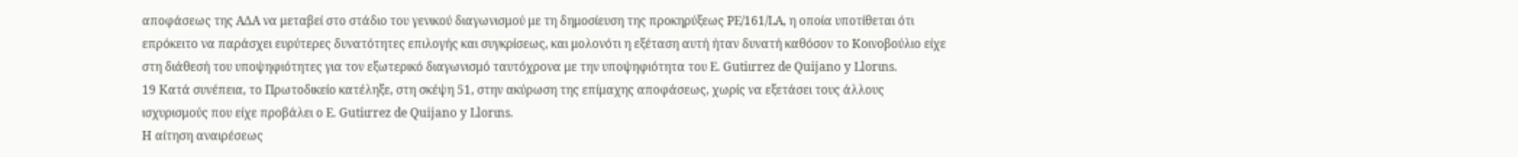αποφάσεως της ΑΔΑ να μεταβεί στο στάδιο του γενικού διαγωνισμού με τη δημοσίευση της προκηρύξεως PE/161/LA, η οποία υποτίθεται ότι επρόκειτο να παράσχει ευρύτερες δυνατότητες επιλογής και συγκρίσεως, και μολονότι η εξέταση αυτή ήταν δυνατή καθόσον το Κοινοβούλιο είχε στη διάθεσή του υποψηφιότητες για τον εξωτερικό διαγωνισμό ταυτόχρονα με την υποψηφιότητα του Ε. Gutiιrrez de Quijano y Llorιns.
19 Κατά συνέπεια, το Πρωτοδικείο κατέληξε, στη σκέψη 51, στην ακύρωση της επίμαχης αποφάσεως, χωρίς να εξετάσει τους άλλους ισχυρισμούς που είχε προβάλει ο Ε. Gutiιrrez de Quijano y Llorιns.
Η αίτηση αναιρέσεως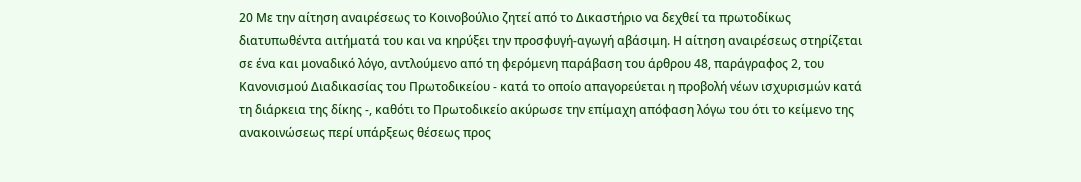20 Με την αίτηση αναιρέσεως το Κοινοβούλιο ζητεί από το Δικαστήριο να δεχθεί τα πρωτοδίκως διατυπωθέντα αιτήματά του και να κηρύξει την προσφυγή-αγωγή αβάσιμη. Η αίτηση αναιρέσεως στηρίζεται σε ένα και μοναδικό λόγο, αντλούμενο από τη φερόμενη παράβαση του άρθρου 48, παράγραφος 2, του Κανονισμού Διαδικασίας του Πρωτοδικείου - κατά το οποίο απαγορεύεται η προβολή νέων ισχυρισμών κατά τη διάρκεια της δίκης -, καθότι το Πρωτοδικείο ακύρωσε την επίμαχη απόφαση λόγω του ότι το κείμενο της ανακοινώσεως περί υπάρξεως θέσεως προς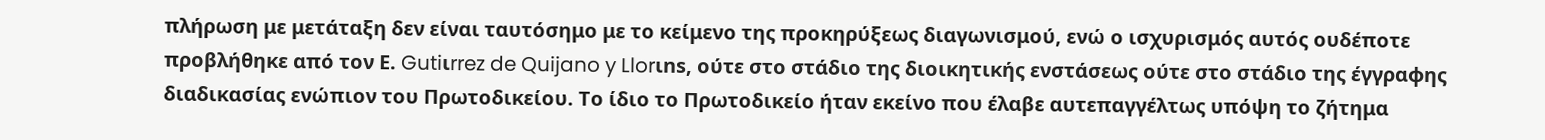πλήρωση με μετάταξη δεν είναι ταυτόσημο με το κείμενο της προκηρύξεως διαγωνισμού, ενώ ο ισχυρισμός αυτός ουδέποτε προβλήθηκε από τον Ε. Gutiιrrez de Quijano y Llorιns, ούτε στο στάδιο της διοικητικής ενστάσεως ούτε στο στάδιο της έγγραφης διαδικασίας ενώπιον του Πρωτοδικείου. Το ίδιο το Πρωτοδικείο ήταν εκείνο που έλαβε αυτεπαγγέλτως υπόψη το ζήτημα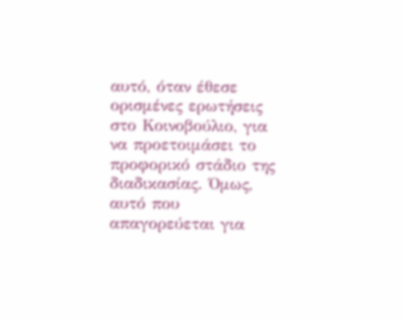αυτό, όταν έθεσε ορισμένες ερωτήσεις στο Κοινοβούλιο, για να προετοιμάσει το προφορικό στάδιο της διαδικασίας. Όμως, αυτό που απαγορεύεται για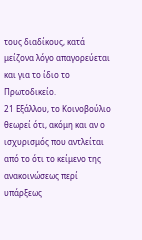τους διαδίκους, κατά μείζονα λόγο απαγορεύεται και για το ίδιο το Πρωτοδικείο.
21 Εξάλλου, το Κοινοβούλιο θεωρεί ότι, ακόμη και αν ο ισχυρισμός που αντλείται από το ότι το κείμενο της ανακοινώσεως περί υπάρξεως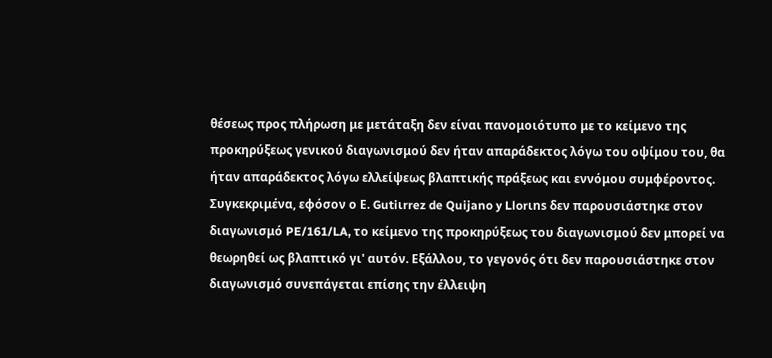θέσεως προς πλήρωση με μετάταξη δεν είναι πανομοιότυπο με το κείμενο της προκηρύξεως γενικού διαγωνισμού δεν ήταν απαράδεκτος λόγω του οψίμου του, θα ήταν απαράδεκτος λόγω ελλείψεως βλαπτικής πράξεως και εννόμου συμφέροντος. Συγκεκριμένα, εφόσον ο Ε. Gutiιrrez de Quijano y Llorιns δεν παρουσιάστηκε στον διαγωνισμό PE/161/LA, το κείμενο της προκηρύξεως του διαγωνισμού δεν μπορεί να θεωρηθεί ως βλαπτικό γι' αυτόν. Εξάλλου, το γεγονός ότι δεν παρουσιάστηκε στον διαγωνισμό συνεπάγεται επίσης την έλλειψη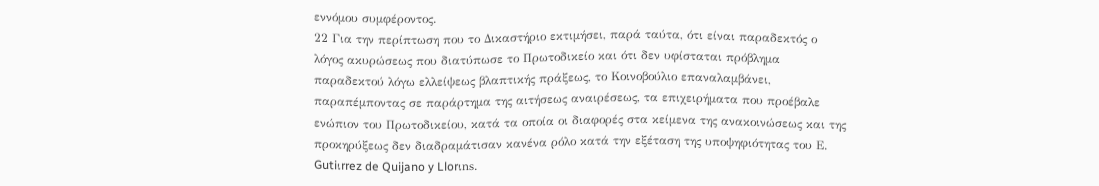εννόμου συμφέροντος.
22 Για την περίπτωση που το Δικαστήριο εκτιμήσει, παρά ταύτα, ότι είναι παραδεκτός ο λόγος ακυρώσεως που διατύπωσε το Πρωτοδικείο και ότι δεν υφίσταται πρόβλημα παραδεκτού λόγω ελλείψεως βλαπτικής πράξεως, το Κοινοβούλιο επαναλαμβάνει, παραπέμποντας σε παράρτημα της αιτήσεως αναιρέσεως, τα επιχειρήματα που προέβαλε ενώπιον του Πρωτοδικείου, κατά τα οποία οι διαφορές στα κείμενα της ανακοινώσεως και της προκηρύξεως δεν διαδραμάτισαν κανένα ρόλο κατά την εξέταση της υποψηφιότητας του Ε. Gutiιrrez de Quijano y Llorιns.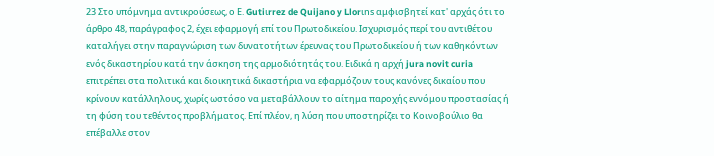23 Στο υπόμνημα αντικρούσεως, ο Ε. Gutiιrrez de Quijano y Llorιns αμφισβητεί κατ' αρχάς ότι το άρθρο 48, παράγραφος 2, έχει εφαρμογή επί του Πρωτοδικείου. Ισχυρισμός περί του αντιθέτου καταλήγει στην παραγνώριση των δυνατοτήτων έρευνας του Πρωτοδικείου ή των καθηκόντων ενός δικαστηρίου κατά την άσκηση της αρμοδιότητάς του. Ειδικά η αρχή jura novit curia επιτρέπει στα πολιτικά και διοικητικά δικαστήρια να εφαρμόζουν τους κανόνες δικαίου που κρίνουν κατάλληλους, χωρίς ωστόσο να μεταβάλλουν το αίτημα παροχής εννόμου προστασίας ή τη φύση του τεθέντος προβλήματος. Επί πλέον, η λύση που υποστηρίζει το Κοινοβούλιο θα επέβαλλε στον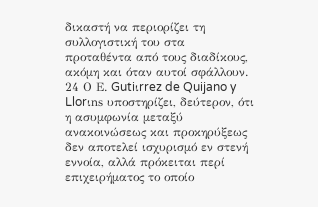δικαστή να περιορίζει τη συλλογιστική του στα προταθέντα από τους διαδίκους, ακόμη και όταν αυτοί σφάλλουν.
24 Ο Ε. Gutiιrrez de Quijano y Llorιns υποστηρίζει, δεύτερον, ότι η ασυμφωνία μεταξύ ανακοινώσεως και προκηρύξεως δεν αποτελεί ισχυρισμό εν στενή εννοία, αλλά πρόκειται περί επιχειρήματος το οποίο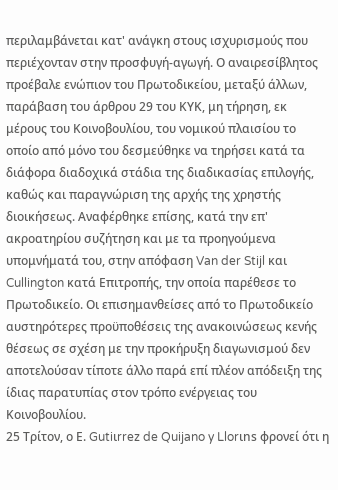περιλαμβάνεται κατ' ανάγκη στους ισχυρισμούς που περιέχονταν στην προσφυγή-αγωγή. Ο αναιρεσίβλητος προέβαλε ενώπιον του Πρωτοδικείου, μεταξύ άλλων, παράβαση του άρθρου 29 του ΚΥΚ, μη τήρηση, εκ μέρους του Κοινοβουλίου, του νομικού πλαισίου το οποίο από μόνο του δεσμεύθηκε να τηρήσει κατά τα διάφορα διαδοχικά στάδια της διαδικασίας επιλογής, καθώς και παραγνώριση της αρχής της χρηστής διοικήσεως. Αναφέρθηκε επίσης, κατά την επ' ακροατηρίου συζήτηση και με τα προηγούμενα υπομνήματά του, στην απόφαση Van der Stijl και Cullington κατά Επιτροπής, την οποία παρέθεσε το Πρωτοδικείο. Οι επισημανθείσες από το Πρωτοδικείο αυστηρότερες προϋποθέσεις της ανακοινώσεως κενής θέσεως σε σχέση με την προκήρυξη διαγωνισμού δεν αποτελούσαν τίποτε άλλο παρά επί πλέον απόδειξη της ίδιας παρατυπίας στον τρόπο ενέργειας του Κοινοβουλίου.
25 Τρίτον, ο Ε. Gutiιrrez de Quijano y Llorιns φρονεί ότι η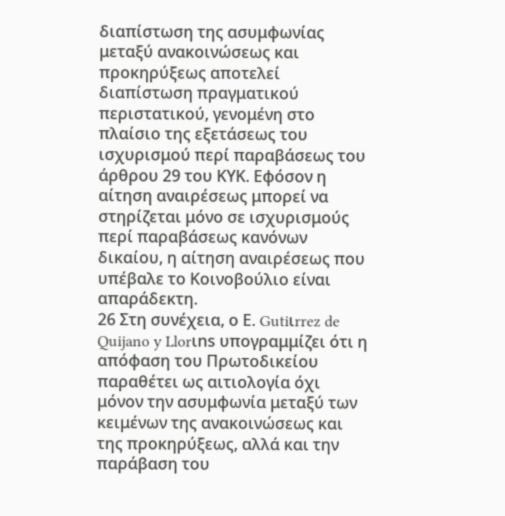διαπίστωση της ασυμφωνίας μεταξύ ανακοινώσεως και προκηρύξεως αποτελεί διαπίστωση πραγματικού περιστατικού, γενομένη στο πλαίσιο της εξετάσεως του ισχυρισμού περί παραβάσεως του άρθρου 29 του ΚΥΚ. Εφόσον η αίτηση αναιρέσεως μπορεί να στηρίζεται μόνο σε ισχυρισμούς περί παραβάσεως κανόνων δικαίου, η αίτηση αναιρέσεως που υπέβαλε το Κοινοβούλιο είναι απαράδεκτη.
26 Στη συνέχεια, ο Ε. Gutiιrrez de Quijano y Llorιns υπογραμμίζει ότι η απόφαση του Πρωτοδικείου παραθέτει ως αιτιολογία όχι μόνον την ασυμφωνία μεταξύ των κειμένων της ανακοινώσεως και της προκηρύξεως, αλλά και την παράβαση του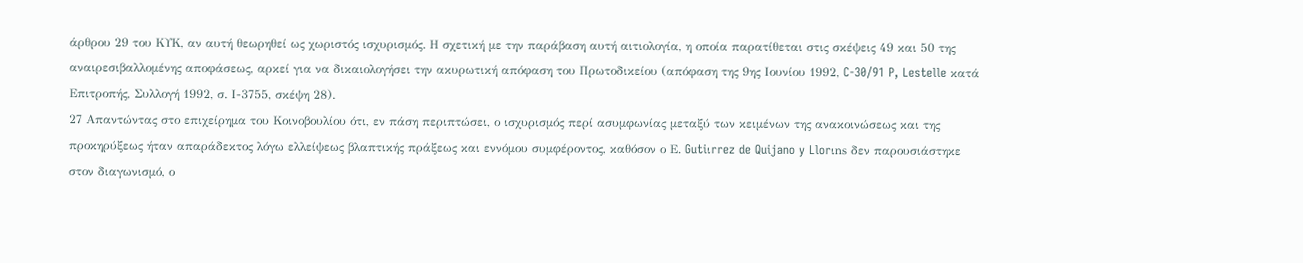άρθρου 29 του ΚΥΚ, αν αυτή θεωρηθεί ως χωριστός ισχυρισμός. Η σχετική με την παράβαση αυτή αιτιολογία, η οποία παρατίθεται στις σκέψεις 49 και 50 της αναιρεσιβαλλομένης αποφάσεως, αρκεί για να δικαιολογήσει την ακυρωτική απόφαση του Πρωτοδικείου (απόφαση της 9ης Ιουνίου 1992, C-30/91 P, Lestelle κατά Επιτροπής, Συλλογή 1992, σ. Ι-3755, σκέψη 28).
27 Απαντώντας στο επιχείρημα του Κοινοβουλίου ότι, εν πάση περιπτώσει, ο ισχυρισμός περί ασυμφωνίας μεταξύ των κειμένων της ανακοινώσεως και της προκηρύξεως ήταν απαράδεκτος λόγω ελλείψεως βλαπτικής πράξεως και εννόμου συμφέροντος, καθόσον ο Ε. Gutiιrrez de Quijano y Llorιns δεν παρουσιάστηκε στον διαγωνισμό, ο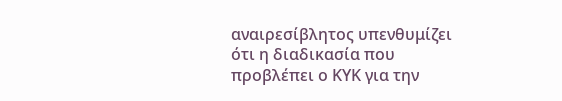αναιρεσίβλητος υπενθυμίζει ότι η διαδικασία που προβλέπει ο ΚΥΚ για την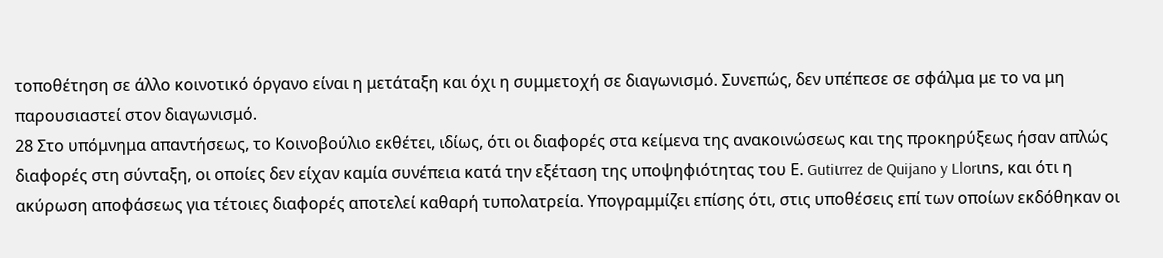τοποθέτηση σε άλλο κοινοτικό όργανο είναι η μετάταξη και όχι η συμμετοχή σε διαγωνισμό. Συνεπώς, δεν υπέπεσε σε σφάλμα με το να μη παρουσιαστεί στον διαγωνισμό.
28 Στο υπόμνημα απαντήσεως, το Κοινοβούλιο εκθέτει, ιδίως, ότι οι διαφορές στα κείμενα της ανακοινώσεως και της προκηρύξεως ήσαν απλώς διαφορές στη σύνταξη, οι οποίες δεν είχαν καμία συνέπεια κατά την εξέταση της υποψηφιότητας του Ε. Gutiιrrez de Quijano y Llorιns, και ότι η ακύρωση αποφάσεως για τέτοιες διαφορές αποτελεί καθαρή τυπολατρεία. Υπογραμμίζει επίσης ότι, στις υποθέσεις επί των οποίων εκδόθηκαν οι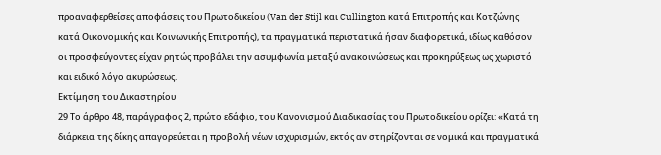προαναφερθείσες αποφάσεις του Πρωτοδικείου (Van der Stijl και Cullington κατά Επιτροπής και Κοτζώνης κατά Οικονομικής και Κοινωνικής Επιτροπής), τα πραγματικά περιστατικά ήσαν διαφορετικά, ιδίως καθόσον οι προσφεύγοντες είχαν ρητώς προβάλει την ασυμφωνία μεταξύ ανακοινώσεως και προκηρύξεως ως χωριστό και ειδικό λόγο ακυρώσεως.
Εκτίμηση του Δικαστηρίου
29 Το άρθρο 48, παράγραφος 2, πρώτο εδάφιο, του Κανονισμού Διαδικασίας του Πρωτοδικείου ορίζει: «Κατά τη διάρκεια της δίκης απαγορεύεται η προβολή νέων ισχυρισμών, εκτός αν στηρίζονται σε νομικά και πραγματικά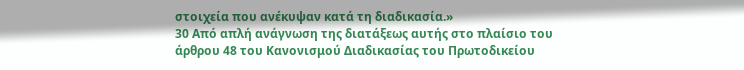στοιχεία που ανέκυψαν κατά τη διαδικασία.»
30 Από απλή ανάγνωση της διατάξεως αυτής στο πλαίσιο του άρθρου 48 του Κανονισμού Διαδικασίας του Πρωτοδικείου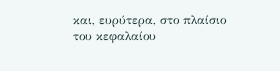και, ευρύτερα, στο πλαίσιο του κεφαλαίου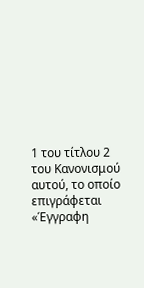1 του τίτλου 2 του Κανονισμού αυτού, το οποίο επιγράφεται «Έγγραφη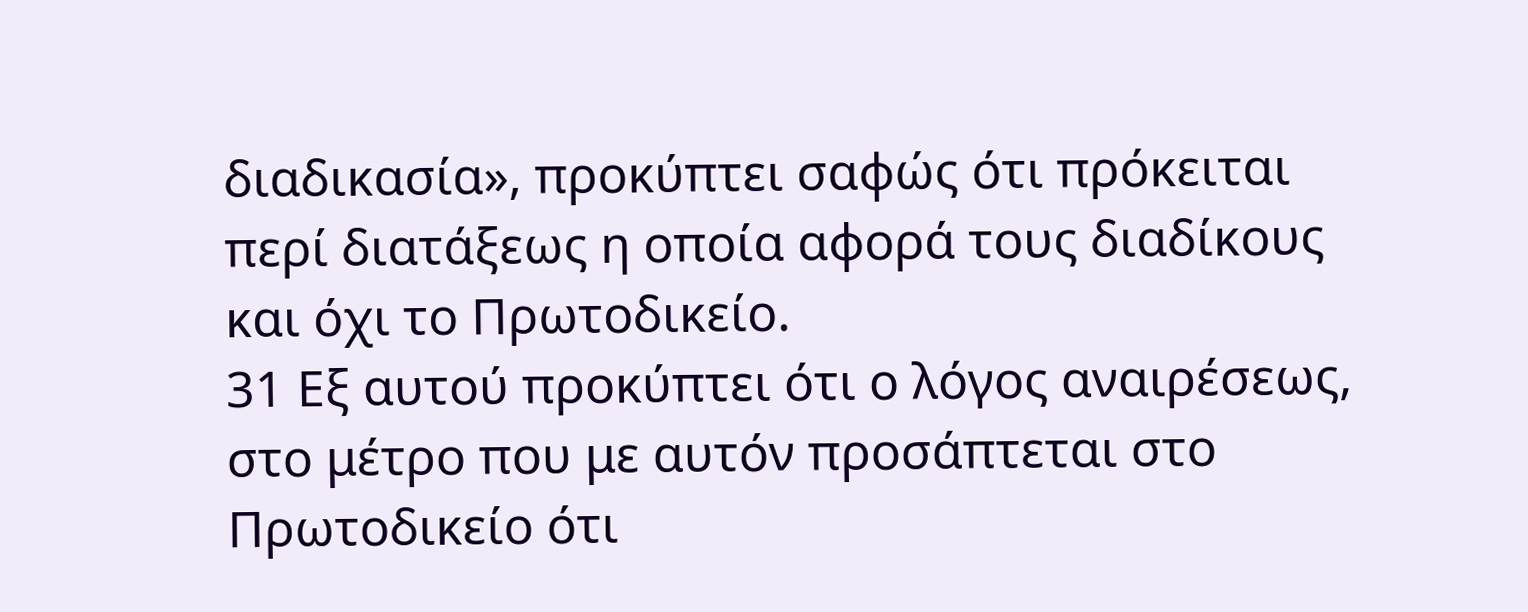διαδικασία», προκύπτει σαφώς ότι πρόκειται περί διατάξεως η οποία αφορά τους διαδίκους και όχι το Πρωτοδικείο.
31 Εξ αυτού προκύπτει ότι ο λόγος αναιρέσεως, στο μέτρο που με αυτόν προσάπτεται στο Πρωτοδικείο ότι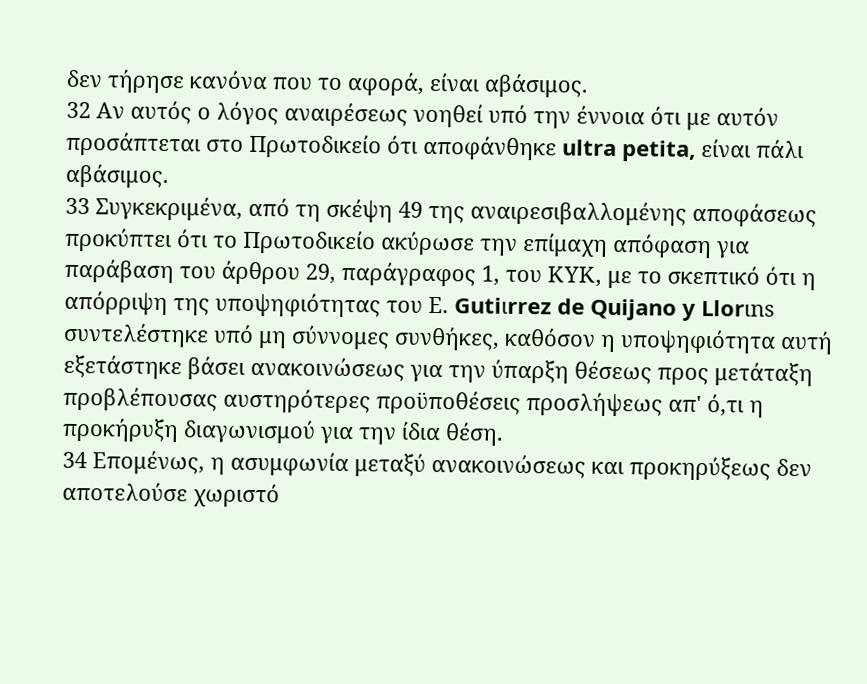δεν τήρησε κανόνα που το αφορά, είναι αβάσιμος.
32 Αν αυτός ο λόγος αναιρέσεως νοηθεί υπό την έννοια ότι με αυτόν προσάπτεται στο Πρωτοδικείο ότι αποφάνθηκε ultra petita, είναι πάλι αβάσιμος.
33 Συγκεκριμένα, από τη σκέψη 49 της αναιρεσιβαλλομένης αποφάσεως προκύπτει ότι το Πρωτοδικείο ακύρωσε την επίμαχη απόφαση για παράβαση του άρθρου 29, παράγραφος 1, του ΚΥΚ, με το σκεπτικό ότι η απόρριψη της υποψηφιότητας του Ε. Gutiιrrez de Quijano y Llorιns συντελέστηκε υπό μη σύννομες συνθήκες, καθόσον η υποψηφιότητα αυτή εξετάστηκε βάσει ανακοινώσεως για την ύπαρξη θέσεως προς μετάταξη προβλέπουσας αυστηρότερες προϋποθέσεις προσλήψεως απ' ό,τι η προκήρυξη διαγωνισμού για την ίδια θέση.
34 Επομένως, η ασυμφωνία μεταξύ ανακοινώσεως και προκηρύξεως δεν αποτελούσε χωριστό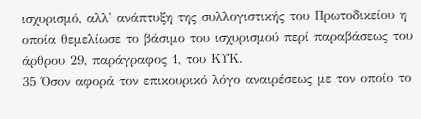ισχυρισμό, αλλ' ανάπτυξη της συλλογιστικής του Πρωτοδικείου η οποία θεμελίωσε το βάσιμο του ισχυρισμού περί παραβάσεως του άρθρου 29, παράγραφος 1, του ΚΥΚ.
35 Όσον αφορά τον επικουρικό λόγο αναιρέσεως με τον οποίο το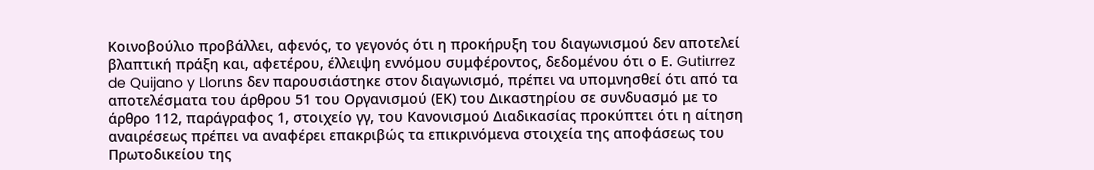Κοινοβούλιο προβάλλει, αφενός, το γεγονός ότι η προκήρυξη του διαγωνισμού δεν αποτελεί βλαπτική πράξη και, αφετέρου, έλλειψη εννόμου συμφέροντος, δεδομένου ότι ο Ε. Gutiιrrez de Quijano y Llorιns δεν παρουσιάστηκε στον διαγωνισμό, πρέπει να υπομνησθεί ότι από τα αποτελέσματα του άρθρου 51 του Οργανισμού (ΕΚ) του Δικαστηρίου σε συνδυασμό με το άρθρο 112, παράγραφος 1, στοιχείο γγ, του Κανονισμού Διαδικασίας προκύπτει ότι η αίτηση αναιρέσεως πρέπει να αναφέρει επακριβώς τα επικρινόμενα στοιχεία της αποφάσεως του Πρωτοδικείου της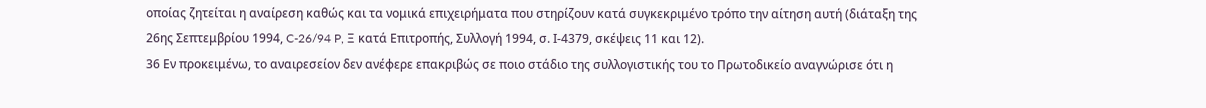οποίας ζητείται η αναίρεση καθώς και τα νομικά επιχειρήματα που στηρίζουν κατά συγκεκριμένο τρόπο την αίτηση αυτή (διάταξη της 26ης Σεπτεμβρίου 1994, C-26/94 P, Ξ κατά Επιτροπής, Συλλογή 1994, σ. Ι-4379, σκέψεις 11 και 12).
36 Εν προκειμένω, το αναιρεσείον δεν ανέφερε επακριβώς σε ποιο στάδιο της συλλογιστικής του το Πρωτοδικείο αναγνώρισε ότι η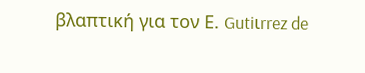βλαπτική για τον Ε. Gutiιrrez de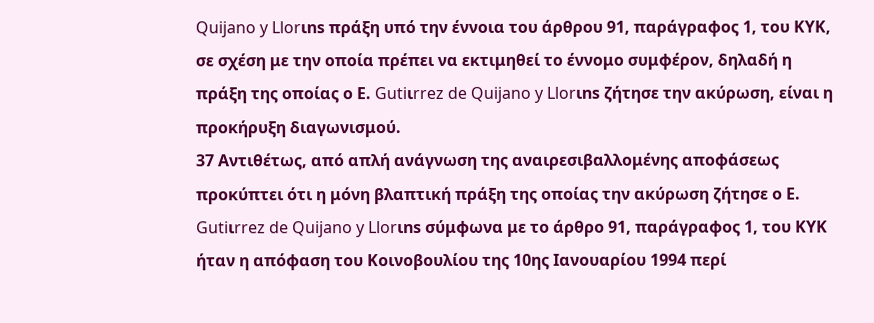Quijano y Llorιns πράξη υπό την έννοια του άρθρου 91, παράγραφος 1, του ΚΥΚ, σε σχέση με την οποία πρέπει να εκτιμηθεί το έννομο συμφέρον, δηλαδή η πράξη της οποίας ο Ε. Gutiιrrez de Quijano y Llorιns ζήτησε την ακύρωση, είναι η προκήρυξη διαγωνισμού.
37 Αντιθέτως, από απλή ανάγνωση της αναιρεσιβαλλομένης αποφάσεως προκύπτει ότι η μόνη βλαπτική πράξη της οποίας την ακύρωση ζήτησε ο Ε. Gutiιrrez de Quijano y Llorιns σύμφωνα με το άρθρο 91, παράγραφος 1, του ΚΥΚ ήταν η απόφαση του Κοινοβουλίου της 10ης Ιανουαρίου 1994 περί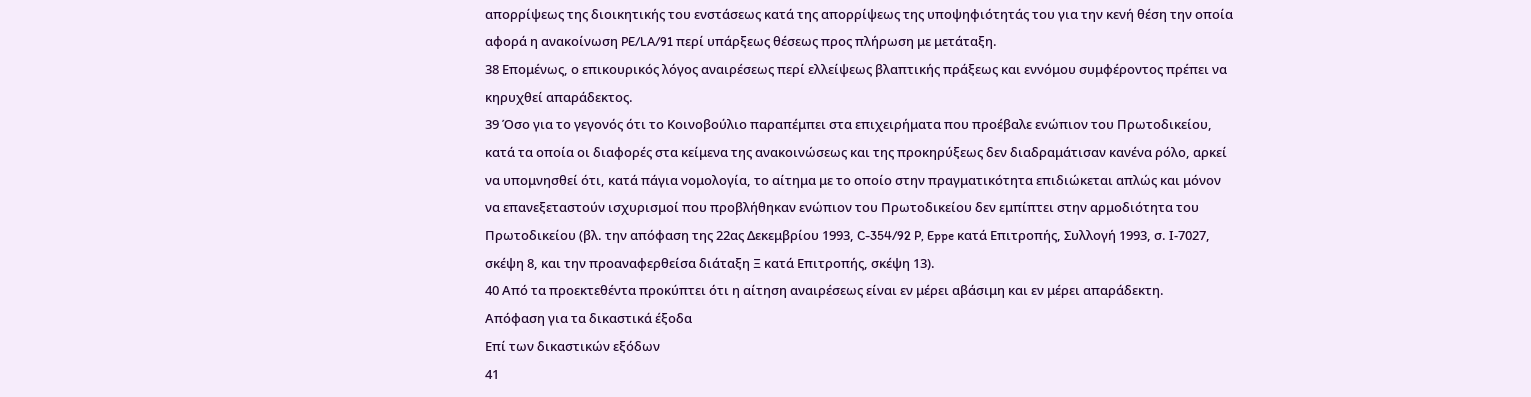απορρίψεως της διοικητικής του ενστάσεως κατά της απορρίψεως της υποψηφιότητάς του για την κενή θέση την οποία αφορά η ανακοίνωση PE/LA/91 περί υπάρξεως θέσεως προς πλήρωση με μετάταξη.
38 Επομένως, ο επικουρικός λόγος αναιρέσεως περί ελλείψεως βλαπτικής πράξεως και εννόμου συμφέροντος πρέπει να κηρυχθεί απαράδεκτος.
39 Όσο για το γεγονός ότι το Κοινοβούλιο παραπέμπει στα επιχειρήματα που προέβαλε ενώπιον του Πρωτοδικείου, κατά τα οποία οι διαφορές στα κείμενα της ανακοινώσεως και της προκηρύξεως δεν διαδραμάτισαν κανένα ρόλο, αρκεί να υπομνησθεί ότι, κατά πάγια νομολογία, το αίτημα με το οποίο στην πραγματικότητα επιδιώκεται απλώς και μόνον να επανεξεταστούν ισχυρισμοί που προβλήθηκαν ενώπιον του Πρωτοδικείου δεν εμπίπτει στην αρμοδιότητα του Πρωτοδικείου (βλ. την απόφαση της 22ας Δεκεμβρίου 1993, C-354/92 P, Eppe κατά Επιτροπής, Συλλογή 1993, σ. Ι-7027, σκέψη 8, και την προαναφερθείσα διάταξη Ξ κατά Επιτροπής, σκέψη 13).
40 Από τα προεκτεθέντα προκύπτει ότι η αίτηση αναιρέσεως είναι εν μέρει αβάσιμη και εν μέρει απαράδεκτη.
Απόφαση για τα δικαστικά έξοδα
Επί των δικαστικών εξόδων
41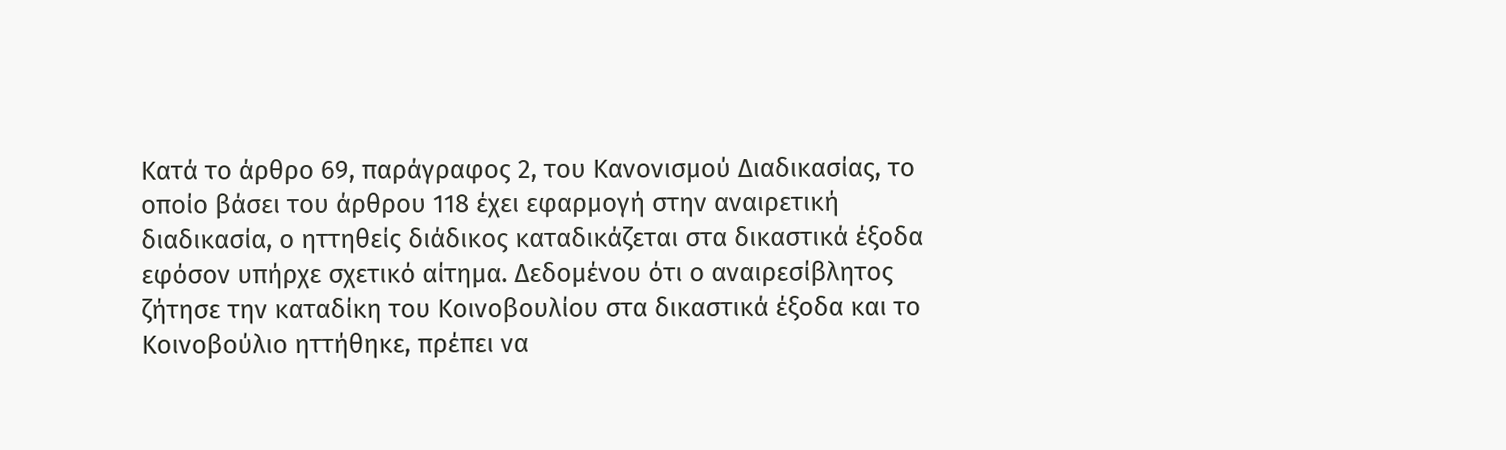Κατά το άρθρο 69, παράγραφος 2, του Κανονισμού Διαδικασίας, το οποίο βάσει του άρθρου 118 έχει εφαρμογή στην αναιρετική διαδικασία, ο ηττηθείς διάδικος καταδικάζεται στα δικαστικά έξοδα εφόσον υπήρχε σχετικό αίτημα. Δεδομένου ότι ο αναιρεσίβλητος ζήτησε την καταδίκη του Κοινοβουλίου στα δικαστικά έξοδα και το Κοινοβούλιο ηττήθηκε, πρέπει να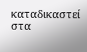καταδικαστεί στα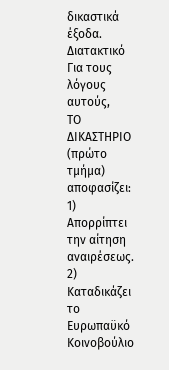δικαστικά έξοδα.
Διατακτικό
Για τους λόγους αυτούς,
ΤΟ ΔΙΚΑΣΤΗΡΙΟ
(πρώτο τμήμα)
αποφασίζει:
1) Απορρίπτει την αίτηση αναιρέσεως.
2) Καταδικάζει το Ευρωπαϋκό Κοινοβούλιο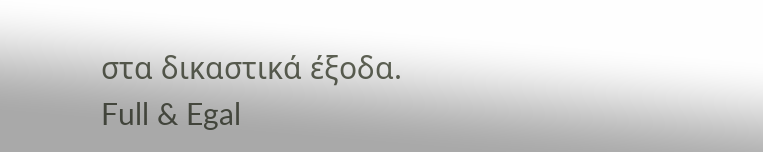στα δικαστικά έξοδα.
Full & Egal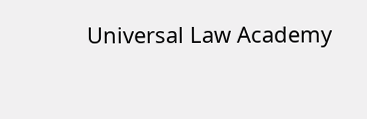Universal Law Academy